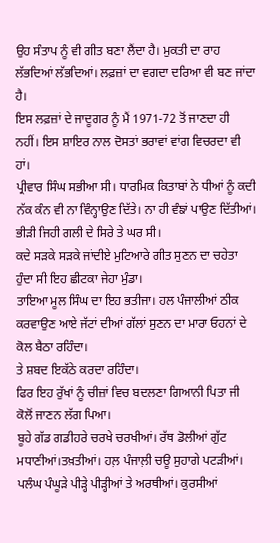ਉਹ ਸੰਤਾਪ ਨੂੰ ਵੀ ਗੀਤ ਬਣਾ ਲੈਂਦਾ ਹੈ। ਮੁਕਤੀ ਦਾ ਰਾਹ ਲੱਭਦਿਆਂ ਲੱਭਦਿਆਂ। ਲਫ਼ਜ਼ਾਂ ਦਾ ਵਗਦਾ ਦਰਿਆ ਵੀ ਬਣ ਜਾਂਦਾ ਹੈ।
ਇਸ ਲਫ਼ਜ਼ਾਂ ਦੇ ਜਾਦੂਗਰ ਨੂੰ ਮੈਂ 1971-72 ਤੋਂ ਜਾਣਦਾ ਹੀ ਨਹੀਂ। ਇਸ ਸ਼ਾਇਰ ਨਾਲ ਦੋਸਤਾਂ ਭਰਾਵਾਂ ਵਾਂਗ ਵਿਚਰਦਾ ਵੀ ਹਾਂ।
ਪ੍ਰੀਵਾਰ ਸਿੰਘ ਸਭੀਆ ਸੀ। ਧਾਰਮਿਕ ਕਿਤਾਬਾਂ ਨੇ ਧੀਆਂ ਨੂੰ ਕਦੀ ਨੱਕ ਕੰਨ ਵੀ ਨਾ ਵਿੰਨ੍ਹਾਉਣ ਦਿੱਤੇ। ਨਾ ਹੀ ਵੰਙਾਂ ਪਾਉਣ ਦਿੱਤੀਆਂ।
ਭੀੜੀ ਜਿਹੀ ਗਲੀ ਦੇ ਸਿਰੇ ਤੇ ਘਰ ਸੀ।
ਕਦੇ ਸੜਕੇ ਸੜਕੇ ਜਾਂਦੀਏ ਮੁਟਿਆਰੇ ਗੀਤ ਸੁਣਨ ਦਾ ਚਹੇਤਾ ਹੁੰਦਾ ਸੀ ਇਹ ਛੀਟਕਾ ਜੇਹਾ ਮੁੰਡਾ।
ਤਾਇਆ ਮੂਲ ਸਿੰਘ ਦਾ ਇਹ ਭਤੀਜਾ। ਹਲ ਪੰਜਾਲੀਆਂ ਠੀਕ ਕਰਵਾਉਣ ਆਏ ਜੱਟਾਂ ਦੀਆਂ ਗੱਲਾਂ ਸੁਣਨ ਦਾ ਮਾਰਾ ਓਹਨਾਂ ਦੇ ਕੋਲ ਬੈਠਾ ਰਹਿੰਦਾ।
ਤੇ ਸ਼ਬਦ ਇਕੱਠੇ ਕਰਦਾ ਰਹਿੰਦਾ।
ਫਿਰ ਇਹ ਰੁੱਖਾਂ ਨੂੰ ਚੀਜ਼ਾਂ ਵਿਚ ਬਦਲਣਾ ਗਿਆਨੀ ਪਿਤਾ ਜੀ ਕੋਲੋਂ ਜਾਣਨ ਲੱਗ ਪਿਆ।
ਬੂਹੇ ਗੱਡ ਗਡੀਹਰੇ ਚਰਖੇ ਚਰਖੀਆਂ। ਰੱਥ ਡੋਲੀਆਂ ਗੁੱਟ ਮਧਾਣੀਆਂ।ਤਖ਼ਤੀਆਂ। ਹਲ਼ ਪੰਜਾਲ਼ੀ ਚਊ ਸੁਹਾਗੇ ਪਟੜੀਆਂ। ਪਲੰਘ ਪੰਘੂੜੇ ਪੀੜ੍ਹੇ ਪੀੜ੍ਹੀਆਂ ਤੇ ਅਰਥੀਆਂ। ਕੁਰਸੀਆਂ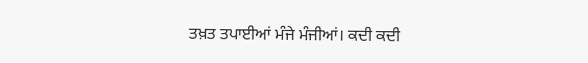ਤਖ਼ਤ ਤਪਾਈਆਂ ਮੰਜੇ ਮੰਜੀਆਂ। ਕਦੀ ਕਦੀ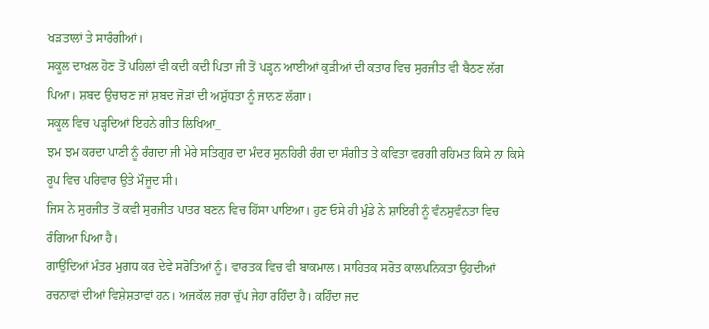ਖੜਤਾਲਾਂ ਤੇ ਸਾਰੰਗੀਆਂ।
ਸਕੂਲ ਦਾਖ਼ਲ ਹੋਣ ਤੋਂ ਪਹਿਲਾਂ ਵੀ ਕਦੀ ਕਦੀ ਪਿਤਾ ਜੀ ਤੋਂ ਪੜ੍ਹਨ ਆਈਆਂ ਕੁੜੀਆਂ ਦੀ ਕਤਾਰ ਵਿਚ ਸੁਰਜੀਤ ਵੀ ਬੈਠਣ ਲੱਗ ਪਿਆ। ਸ਼ਬਦ ਉਚਾਰਣ ਜਾਂ ਸ਼ਬਦ ਜੋੜਾਂ ਦੀ ਅਸ਼ੁੱਧਤਾ ਨੂੰ ਜਾਨਣ ਲੱਗਾ।
ਸਕੂਲ ਵਿਚ ਪੜ੍ਹਦਿਆਂ ਇਹਨੇ ਗੀਤ ਲਿਖਿਆ_
ਝਮ ਝਮ ਕਰਦਾ ਪਾਣੀ ਨੂੰ ਰੰਗਦਾ ਜੀ ਮੇਰੇ ਸਤਿਗੁਰ ਦਾ ਮੰਦਰ ਸੁਨਹਿਰੀ ਰੰਗ ਦਾ ਸੰਗੀਤ ਤੇ ਕਵਿਤਾ ਵਰਗੀ ਰਹਿਮਤ ਕਿਸੇ ਨਾ ਕਿਸੇ ਰੂਪ ਵਿਚ ਪਰਿਵਾਰ ਉਤੇ ਮੌਜੂਦ ਸੀ।
ਜਿਸ ਨੇ ਸੁਰਜੀਤ ਤੋਂ ਕਵੀ ਸੁਰਜੀਤ ਪਾਤਰ ਬਣਨ ਵਿਚ ਹਿੱਸਾ ਪਾਇਆ। ਹੁਣ ਓਸੇ ਹੀ ਮੁੰਡੇ ਨੇ ਸ਼ਾਇਰੀ ਨੂੰ ਵੰਨਸੁਵੰਨਤਾ ਵਿਚ ਰੰਗਿਆ ਪਿਆ ਹੈ।
ਗਾਉਂਦਿਆਂ ਮੰਤਰ ਮੁਗਧ ਕਰ ਦੇਵੇ ਸਰੋਤਿਆਂ ਨੂੰ। ਵਾਰਤਕ ਵਿਚ ਵੀ ਬਾਕਮਾਲ। ਸਾਹਿਤਕ ਸਰੋਤ ਕਾਲਪਨਿਕਤਾ ਉਹਦੀਆਂ ਰਚਨਾਵਾਂ ਦੀਆਂ ਵਿਸ਼ੇਸ਼ਤਾਵਾਂ ਹਨ। ਅਜਕੱਲ ਜ਼ਰਾ ਚੁੱਪ ਜੇਹਾ ਰਹਿੰਦਾ ਹੈ। ਕਹਿੰਦਾ ਜਦ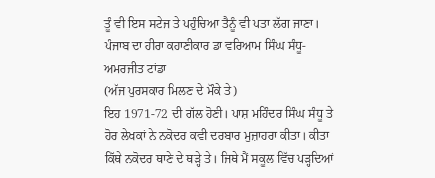ਤੂੰ ਵੀ ਇਸ ਸਟੇਜ ਤੇ ਪਹੁੰਚਿਆ ਤੈਨੂੰ ਵੀ ਪਤਾ ਲੱਗ ਜਾਣਾ। ਪੰਜਾਬ ਦਾ ਹੀਰਾ ਕਹਾਣੀਕਾਰ ਡਾ ਵਰਿਆਮ ਸਿੰਘ ਸੰਧੂ-ਅਮਰਜੀਤ ਟਾਂਡਾ
(ਅੱਜ ਪੁਰਸਕਾਰ ਮਿਲਣ ਦੇ ਮੌਕੇ ਤੇ)
ਇਹ 1971-72 ਦੀ ਗੱਲ ਹੋਣੀ। ਪਾਸ਼ ਮਹਿੰਦਰ ਸਿੰਘ ਸੰਧੂ ਤੇ ਹੋਰ ਲੇਖਕਾਂ ਨੇ ਨਕੋਦਰ ਕਵੀ ਦਰਬਾਰ ਮੁਜ਼ਾਹਰਾ ਕੀਤਾ। ਕੀਤਾ ਕਿੱਥੇ ਨਕੋਦਰ ਥਾਣੇ ਦੇ ਥੜ੍ਹੇ ਤੇ। ਜਿਥੇ ਮੈਂ ਸਕੂਲ ਵਿੱਚ ਪੜ੍ਹਦਿਆਂ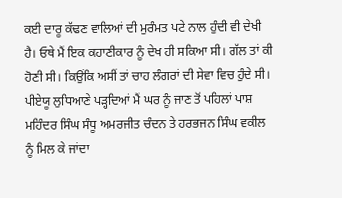ਕਈ ਦਾਰੂ ਕੱਢਣ ਵਾਲਿਆਂ ਦੀ ਮੁਰੰਮਤ ਪਟੇ ਨਾਲ ਹੁੰਦੀ ਵੀ ਦੇਖੀ ਹੈ। ਓਥੇ ਮੈਂ ਇਕ ਕਹਾਣੀਕਾਰ ਨੂੰ ਦੇਖ ਹੀ ਸਕਿਆ ਸੀ। ਗੱਲ ਤਾਂ ਕੀ ਹੋਣੀ ਸੀ। ਕਿਉਂਕਿ ਅਸੀਂ ਤਾਂ ਚਾਹ ਲੰਗਰਾਂ ਦੀ ਸੇਵਾ ਵਿਚ ਹੁੰਦੇ ਸੀ।
ਪੀਏਯੂ ਲੁਧਿਆਣੇ ਪੜ੍ਹਦਿਆਂ ਮੈਂ ਘਰ ਨੂੰ ਜਾਣ ਤੋਂ ਪਹਿਲਾਂ ਪਾਸ਼ ਮਹਿੰਦਰ ਸਿੰਘ ਸੰਧੂ ਅਮਰਜੀਤ ਚੰਦਨ ਤੇ ਹਰਭਜਨ ਸਿੰਘ ਵਕੀਲ ਨੂੰ ਮਿਲ ਕੇ ਜਾਂਦਾ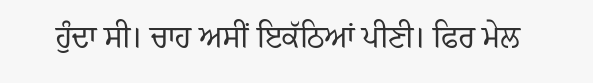ਹੁੰਦਾ ਸੀ। ਚਾਹ ਅਸੀਂ ਇਕੱਠਿਆਂ ਪੀਣੀ। ਫਿਰ ਮੇਲ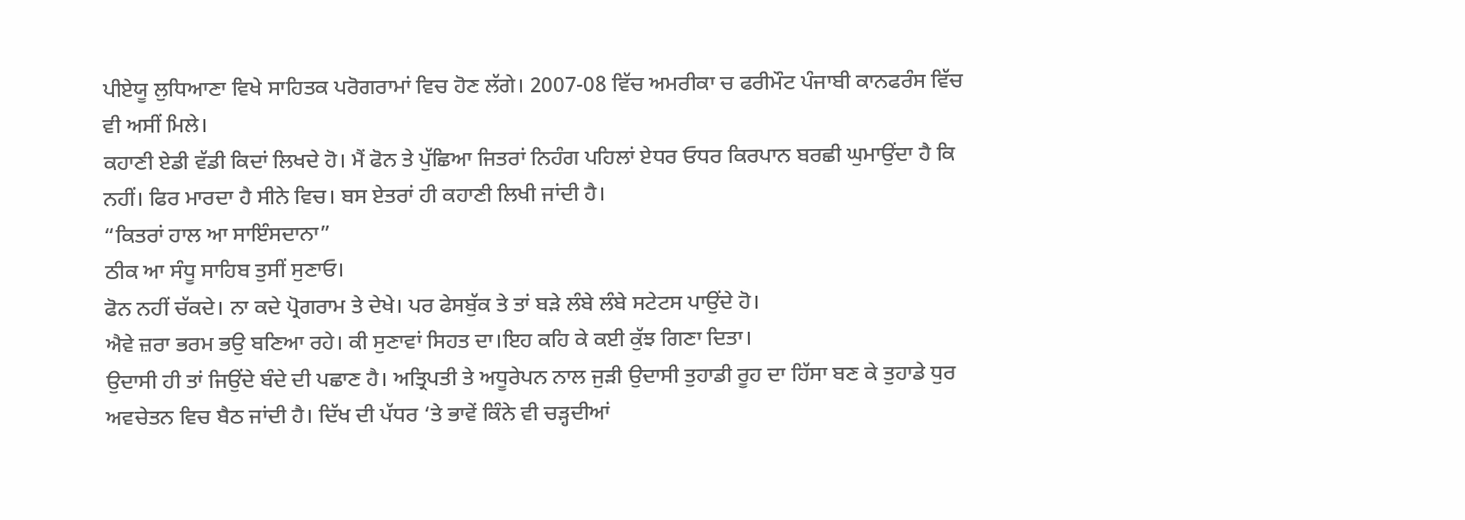ਪੀਏਯੂ ਲੁਧਿਆਣਾ ਵਿਖੇ ਸਾਹਿਤਕ ਪਰੋਗਰਾਮਾਂ ਵਿਚ ਹੋਣ ਲੱਗੇ। 2007-08 ਵਿੱਚ ਅਮਰੀਕਾ ਚ ਫਰੀਮੌਟ ਪੰਜਾਬੀ ਕਾਨਫਰੰਸ ਵਿੱਚ ਵੀ ਅਸੀਂ ਮਿਲੇ।
ਕਹਾਣੀ ਏਡੀ ਵੱਡੀ ਕਿਦਾਂ ਲਿਖਦੇ ਹੋ। ਮੈਂ ਫੋਨ ਤੇ ਪੁੱਛਿਆ ਜਿਤਰਾਂ ਨਿਹੰਗ ਪਹਿਲਾਂ ਏਧਰ ਓਧਰ ਕਿਰਪਾਨ ਬਰਛੀ ਘੁਮਾਉਂਦਾ ਹੈ ਕਿ ਨਹੀਂ। ਫਿਰ ਮਾਰਦਾ ਹੈ ਸੀਨੇ ਵਿਚ। ਬਸ ਏਤਰਾਂ ਹੀ ਕਹਾਣੀ ਲਿਖੀ ਜਾਂਦੀ ਹੈ।
“ਕਿਤਰਾਂ ਹਾਲ ਆ ਸਾਇੰਸਦਾਨਾ”
ਠੀਕ ਆ ਸੰਧੂ ਸਾਹਿਬ ਤੁਸੀਂ ਸੁਣਾਓ।
ਫੋਨ ਨਹੀਂ ਚੱਕਦੇ। ਨਾ ਕਦੇ ਪ੍ਰੋਗਰਾਮ ਤੇ ਦੇਖੇ। ਪਰ ਫੇਸਬੁੱਕ ਤੇ ਤਾਂ ਬੜੇ ਲੰਬੇ ਲੰਬੇ ਸਟੇਟਸ ਪਾਉਂਦੇ ਹੋ।
ਐਵੇ ਜ਼ਰਾ ਭਰਮ ਭਉ ਬਣਿਆ ਰਹੇ। ਕੀ ਸੁਣਾਵਾਂ ਸਿਹਤ ਦਾ।ਇਹ ਕਹਿ ਕੇ ਕਈ ਕੁੱਝ ਗਿਣਾ ਦਿਤਾ।
ਉਦਾਸੀ ਹੀ ਤਾਂ ਜਿਉਂਦੇ ਬੰਦੇ ਦੀ ਪਛਾਣ ਹੈ। ਅਤ੍ਰਿਪਤੀ ਤੇ ਅਧੂਰੇਪਨ ਨਾਲ ਜੁੜੀ ਉਦਾਸੀ ਤੁਹਾਡੀ ਰੂਹ ਦਾ ਹਿੱਸਾ ਬਣ ਕੇ ਤੁਹਾਡੇ ਧੁਰ ਅਵਚੇਤਨ ਵਿਚ ਬੈਠ ਜਾਂਦੀ ਹੈ। ਦਿੱਖ ਦੀ ਪੱਧਰ ‘ਤੇ ਭਾਵੇਂ ਕਿੰਨੇ ਵੀ ਚੜ੍ਹਦੀਆਂ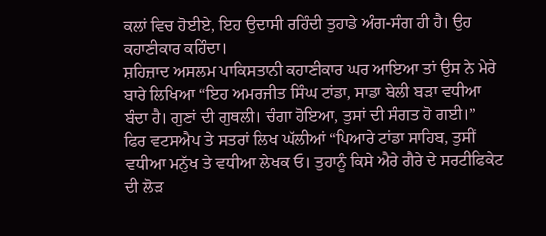ਕਲਾਂ ਵਿਚ ਹੋਈਏ, ਇਹ ਉਦਾਸੀ ਰਹਿੰਦੀ ਤੁਹਾਡੇ ਅੰਗ-ਸੰਗ ਹੀ ਹੈ। ਉਹ ਕਹਾਣੀਕਾਰ ਕਹਿੰਦਾ।
ਸ਼ਹਿਜ਼ਾਦ ਅਸਲਮ ਪਾਕਿਸਤਾਨੀ ਕਹਾਣੀਕਾਰ ਘਰ ਆਇਆ ਤਾਂ ਉਸ ਨੇ ਮੇਰੇ ਬਾਰੇ ਲਿਖਿਆ “ਇਹ ਅਮਰਜੀਤ ਸਿੰਘ ਟਾਂਡਾ, ਸਾਡਾ ਬੇਲੀ ਬੜਾ ਵਧੀਆ ਬੰਦਾ ਹੈ। ਗੁਣਾਂ ਦੀ ਗੁਥਲੀ। ਚੰਗਾ ਹੋਇਆ, ਤੁਸਾਂ ਦੀ ਸੰਗਤ ਹੋ ਗਈ।”
ਫਿਰ ਵਟਸਐਪ ਤੇ ਸਤਰਾਂ ਲਿਖ ਘੱਲੀਆਂ “ਪਿਆਰੇ ਟਾਂਡਾ ਸਾਹਿਬ, ਤੁਸੀਂ ਵਧੀਆ ਮਨੁੱਖ ਤੇ ਵਧੀਆ ਲੇਖਕ ਓ। ਤੁਹਾਨੂੰ ਕਿਸੇ ਐਰੇ ਗੈਰੇ ਦੇ ਸਰਟੀਫਿਕੇਟ ਦੀ ਲੋੜ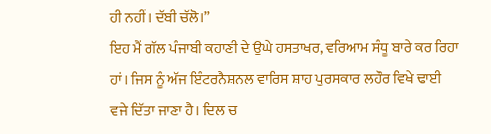ਹੀ ਨਹੀਂ। ਦੱਬੀ ਚੱਲੋ।”
ਇਹ ਮੈਂ ਗੱਲ ਪੰਜਾਬੀ ਕਹਾਣੀ ਦੇ ਉਘੇ ਹਸਤਾਖਰ, ਵਰਿਆਮ ਸੰਧੂ ਬਾਰੇ ਕਰ ਰਿਹਾ ਹਾਂ। ਜਿਸ ਨੂੰ ਅੱਜ ਇੰਟਰਨੈਸ਼ਨਲ ਵਾਰਿਸ ਸ਼ਾਹ ਪੁਰਸਕਾਰ ਲਹੌਰ ਵਿਖੇ ਢਾਈ ਵਜੇ ਦਿੱਤਾ ਜਾਣਾ ਹੈ। ਦਿਲ ਚ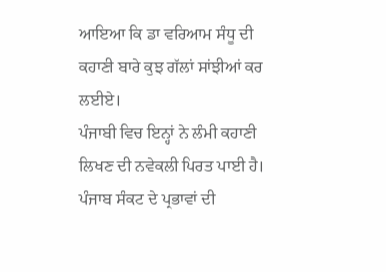ਆਇਆ ਕਿ ਡਾ ਵਰਿਆਮ ਸੰਧੂ ਦੀ ਕਹਾਣੀ ਬਾਰੇ ਕੁਝ ਗੱਲਾਂ ਸਾਂਝੀਆਂ ਕਰ ਲਈਏ।
ਪੰਜਾਬੀ ਵਿਚ ਇਨ੍ਹਾਂ ਨੇ ਲੰਮੀ ਕਹਾਣੀ ਲਿਖਣ ਦੀ ਨਵੇਕਲੀ ਪਿਰਤ ਪਾਈ ਹੈ। ਪੰਜਾਬ ਸੰਕਟ ਦੇ ਪ੍ਰਭਾਵਾਂ ਦੀ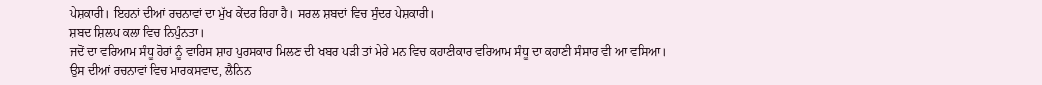ਪੇਸ਼ਕਾਰੀ। ਇਹਨਾਂ ਦੀਆਂ ਰਚਨਾਵਾਂ ਦਾ ਮੁੱਖ ਕੇਂਦਰ ਰਿਹਾ ਹੈ। ਸਰਲ ਸ਼ਬਦਾਂ ਵਿਚ ਸੁੰਦਰ ਪੇਸ਼ਕਾਰੀ।
ਸ਼ਬਦ ਸ਼ਿਲਪ ਕਲਾ ਵਿਚ ਨਿਪੁੰਨਤਾ।
ਜਦੋਂ ਦਾ ਵਰਿਆਮ ਸੰਧੂ ਹੋਰਾਂ ਨੂੰ ਵਾਰਿਸ ਸ਼ਾਹ ਪੁਰਸਕਾਰ ਮਿਲਣ ਦੀ ਖਬਰ ਪੜੀ ਤਾਂ ਮੇਰੇ ਮਨ ਵਿਚ ਕਹਾਣੀਕਾਰ ਵਰਿਆਮ ਸੰਧੂ ਦਾ ਕਹਾਣੀ ਸੰਸਾਰ ਵੀ ਆ ਵਸਿਆ।
ਉਸ ਦੀਆਂ ਰਚਨਾਵਾਂ ਵਿਚ ਮਾਰਕਸਵਾਦ, ਲੈਨਿਨ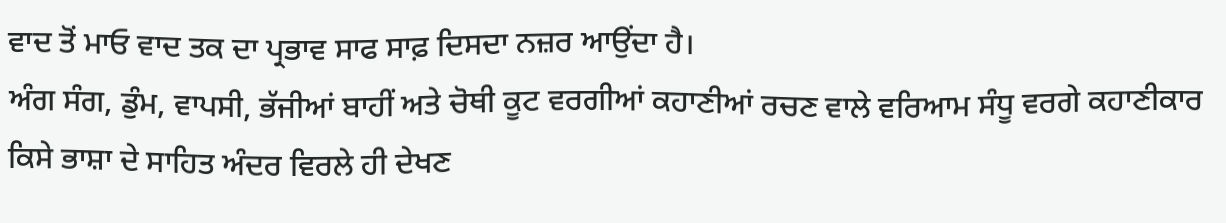ਵਾਦ ਤੋਂ ਮਾਓ ਵਾਦ ਤਕ ਦਾ ਪ੍ਰਭਾਵ ਸਾਫ ਸਾਫ਼ ਦਿਸਦਾ ਨਜ਼ਰ ਆਉਂਦਾ ਹੈ।
ਅੰਗ ਸੰਗ, ਡੁੰਮ, ਵਾਪਸੀ, ਭੱਜੀਆਂ ਬਾਹੀਂ ਅਤੇ ਚੋਥੀ ਕੂਟ ਵਰਗੀਆਂ ਕਹਾਣੀਆਂ ਰਚਣ ਵਾਲੇ ਵਰਿਆਮ ਸੰਧੂ ਵਰਗੇ ਕਹਾਣੀਕਾਰ ਕਿਸੇ ਭਾਸ਼ਾ ਦੇ ਸਾਹਿਤ ਅੰਦਰ ਵਿਰਲੇ ਹੀ ਦੇਖਣ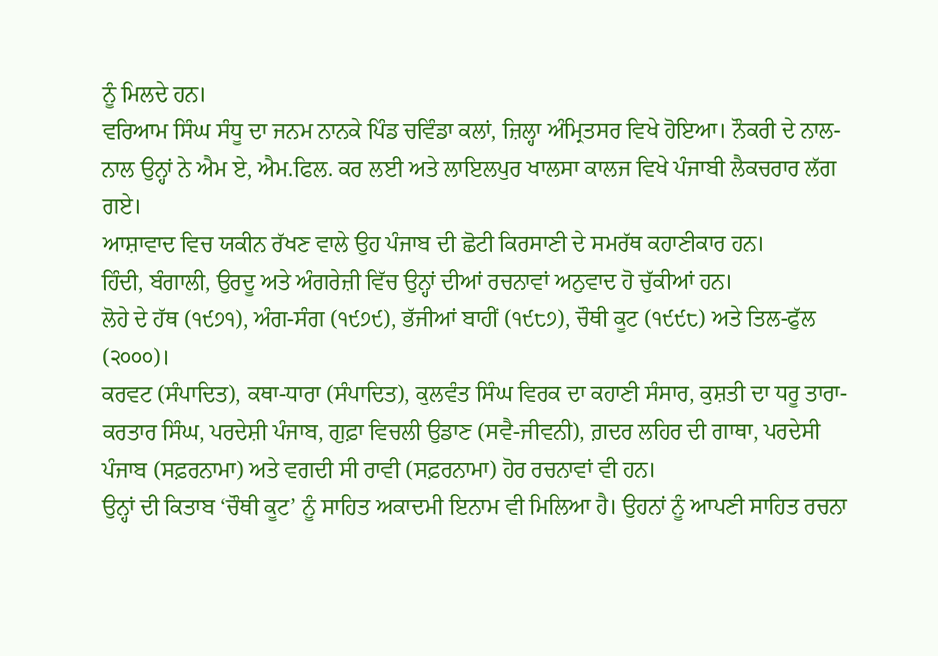ਨੂੰ ਮਿਲਦੇ ਹਨ।
ਵਰਿਆਮ ਸਿੰਘ ਸੰਧੂ ਦਾ ਜਨਮ ਨਾਨਕੇ ਪਿੰਡ ਚਵਿੰਡਾ ਕਲਾਂ, ਜ਼ਿਲ੍ਹਾ ਅੰਮ੍ਰਿਤਸਰ ਵਿਖੇ ਹੋਇਆ। ਨੌਕਰੀ ਦੇ ਨਾਲ-ਨਾਲ ਉਨ੍ਹਾਂ ਨੇ ਐਮ ਏ, ਐਮ.ਫਿਲ. ਕਰ ਲਈ ਅਤੇ ਲਾਇਲਪੁਰ ਖਾਲਸਾ ਕਾਲਜ ਵਿਖੇ ਪੰਜਾਬੀ ਲੈਕਚਰਾਰ ਲੱਗ ਗਏ।
ਆਸ਼ਾਵਾਦ ਵਿਚ ਯਕੀਨ ਰੱਖਣ ਵਾਲੇ ਉਹ ਪੰਜਾਬ ਦੀ ਛੋਟੀ ਕਿਰਸਾਣੀ ਦੇ ਸਮਰੱਥ ਕਹਾਣੀਕਾਰ ਹਨ।
ਹਿੰਦੀ, ਬੰਗਾਲੀ, ਉਰਦੂ ਅਤੇ ਅੰਗਰੇਜ਼ੀ ਵਿੱਚ ਉਨ੍ਹਾਂ ਦੀਆਂ ਰਚਨਾਵਾਂ ਅਨੁਵਾਦ ਹੋ ਚੁੱਕੀਆਂ ਹਨ।
ਲੋਹੇ ਦੇ ਹੱਥ (੧੯੭੧), ਅੰਗ-ਸੰਗ (੧੯੭੯), ਭੱਜੀਆਂ ਬਾਹੀਂ (੧੯੮੭), ਚੌਥੀ ਕੂਟ (੧੯੯੮) ਅਤੇ ਤਿਲ-ਫੁੱਲ (੨੦੦੦)।
ਕਰਵਟ (ਸੰਪਾਦਿਤ), ਕਥਾ-ਧਾਰਾ (ਸੰਪਾਦਿਤ), ਕੁਲਵੰਤ ਸਿੰਘ ਵਿਰਕ ਦਾ ਕਹਾਣੀ ਸੰਸਾਰ, ਕੁਸ਼ਤੀ ਦਾ ਧਰੂ ਤਾਰਾ-ਕਰਤਾਰ ਸਿੰਘ, ਪਰਦੇਸ਼ੀ ਪੰਜਾਬ, ਗੁਫ਼ਾ ਵਿਚਲੀ ਉਡਾਣ (ਸਵੈ-ਜੀਵਨੀ), ਗ਼ਦਰ ਲਹਿਰ ਦੀ ਗਾਥਾ, ਪਰਦੇਸੀ ਪੰਜਾਬ (ਸਫ਼ਰਨਾਮਾ) ਅਤੇ ਵਗਦੀ ਸੀ ਰਾਵੀ (ਸਫ਼ਰਨਾਮਾ) ਹੋਰ ਰਚਨਾਵਾਂ ਵੀ ਹਨ।
ਉਨ੍ਹਾਂ ਦੀ ਕਿਤਾਬ ‘ਚੌਥੀ ਕੂਟ’ ਨੂੰ ਸਾਹਿਤ ਅਕਾਦਮੀ ਇਨਾਮ ਵੀ ਮਿਲਿਆ ਹੈ। ਉਹਨਾਂ ਨੂੰ ਆਪਣੀ ਸਾਹਿਤ ਰਚਨਾ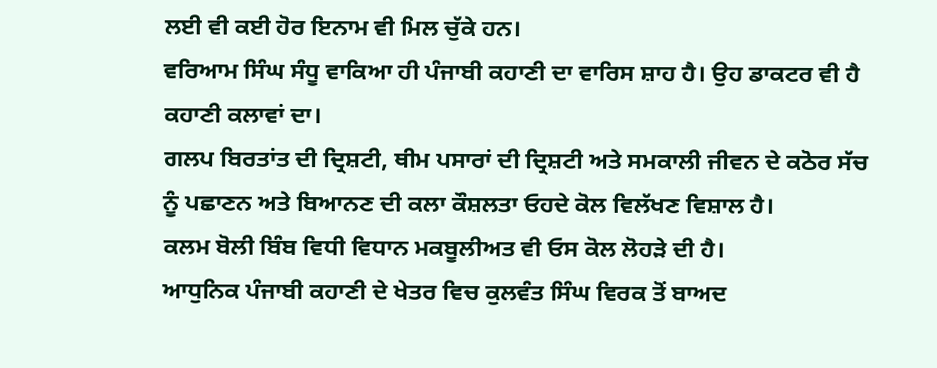ਲਈ ਵੀ ਕਈ ਹੋਰ ਇਨਾਮ ਵੀ ਮਿਲ ਚੁੱਕੇ ਹਨ।
ਵਰਿਆਮ ਸਿੰਘ ਸੰਧੂ ਵਾਕਿਆ ਹੀ ਪੰਜਾਬੀ ਕਹਾਣੀ ਦਾ ਵਾਰਿਸ ਸ਼ਾਹ ਹੈ। ਉਹ ਡਾਕਟਰ ਵੀ ਹੈ ਕਹਾਣੀ ਕਲਾਵਾਂ ਦਾ।
ਗਲਪ ਬਿਰਤਾਂਤ ਦੀ ਦ੍ਰਿਸ਼ਟੀ, ਥੀਮ ਪਸਾਰਾਂ ਦੀ ਦ੍ਰਿਸ਼ਟੀ ਅਤੇ ਸਮਕਾਲੀ ਜੀਵਨ ਦੇ ਕਠੋਰ ਸੱਚ ਨੂੰ ਪਛਾਣਨ ਅਤੇ ਬਿਆਨਣ ਦੀ ਕਲਾ ਕੌਸ਼ਲਤਾ ਓਹਦੇ ਕੋਲ ਵਿਲੱਖਣ ਵਿਸ਼ਾਲ ਹੈ।
ਕਲਮ ਬੋਲੀ ਬਿੰਬ ਵਿਧੀ ਵਿਧਾਨ ਮਕਬੂਲੀਅਤ ਵੀ ਓਸ ਕੋਲ ਲੋਹੜੇ ਦੀ ਹੈ।
ਆਧੁਨਿਕ ਪੰਜਾਬੀ ਕਹਾਣੀ ਦੇ ਖੇਤਰ ਵਿਚ ਕੁਲਵੰਤ ਸਿੰਘ ਵਿਰਕ ਤੋਂ ਬਾਅਦ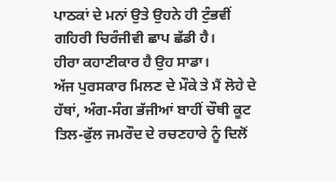ਪਾਠਕਾਂ ਦੇ ਮਨਾਂ ਉਤੇ ਉਹਨੇ ਹੀ ਟੁੰਭਵੀਂ ਗਹਿਰੀ ਚਿਰੰਜੀਵੀ ਛਾਪ ਛੱਡੀ ਹੈ।
ਹੀਰਾ ਕਹਾਣੀਕਾਰ ਹੈ ਉਹ ਸਾਡਾ।
ਅੱਜ ਪੁਰਸਕਾਰ ਮਿਲਣ ਦੇ ਮੌਕੇ ਤੇ ਮੈਂ ਲੋਹੇ ਦੇ ਹੱਥਾਂ, ਅੰਗ-ਸੰਗ ਭੱਜੀਆਂ ਬਾਹੀਂ ਚੌਥੀ ਕੂਟ ਤਿਲ-ਫੁੱਲ ਜਮਰੌਦ ਦੇ ਰਚਣਹਾਰੇ ਨੂੰ ਦਿਲੋਂ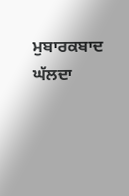ਮੁਬਾਰਕਬਾਦ ਘੱਲਦਾ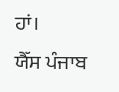ਹਾਂ।
ਯੈੱਸ ਪੰਜਾਬ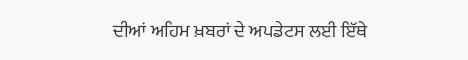ਦੀਆਂ ਅਹਿਮ ਖ਼ਬਰਾਂ ਦੇ ਅਪਡੇਟਸ ਲਈ ਇੱਥੇ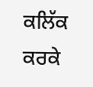ਕਲਿੱਕ ਕਰਕੇ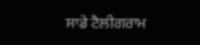ਸਾਡੇ ਟੈਲੀਗਰਾਮ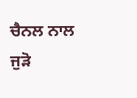ਚੈਨਲ ਨਾਲ ਜੁੜੋ